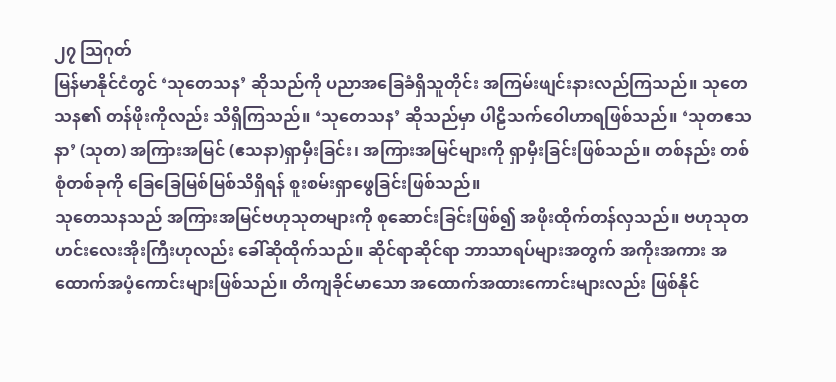၂၇ သြဂုတ်
မြန်မာနိုင်ငံတွင် ‘သုတေသန’ ဆိုသည်ကို ပညာအခြေခံရှိသူတိုင်း အကြမ်းဖျင်းနားလည်ကြသည်။ သုတေသန၏ တန်ဖိုးကိုလည်း သိရှိကြသည်။ ‘သုတေသန’ ဆိုသည်မှာ ပါဠိသက်ဝေါဟာရဖြစ်သည်။ ‘သုတဧသနာ’ (သုတ) အကြားအမြင် (ဧသနာ)ရှာမှီးခြင်း၊ အကြားအမြင်များကို ရှာမှီးခြင်းဖြစ်သည်။ တစ်နည်း တစ်စုံတစ်ခုကို ခြေခြေမြစ်မြစ်သိရှိရန် စူးစမ်းရှာဖွေခြင်းဖြစ်သည်။
သုတေသနသည် အကြားအမြင်ဗဟုသုတများကို စုဆောင်းခြင်းဖြစ်၍ အဖိုးထိုက်တန်လှသည်။ ဗဟုသုတ ဟင်းလေးအိုးကြီးဟုလည်း ခေါ်ဆိုထိုက်သည်။ ဆိုင်ရာဆိုင်ရာ ဘာသာရပ်များအတွက် အကိုးအကား အထောက်အပံ့ကောင်းများဖြစ်သည်။ တိကျခိုင်မာသော အထောက်အထားကောင်းများလည်း ဖြစ်နိုင်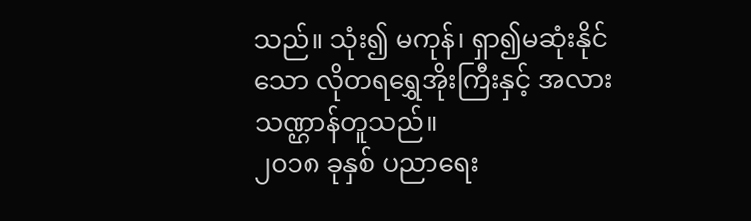သည်။ သုံး၍ မကုန်၊ ရှာ၍မဆုံးနိုင်သော လိုတရရွှေအိုးကြီးနှင့် အလားသဏ္ဌာန်တူသည်။
၂၀၁၈ ခုနှစ် ပညာရေး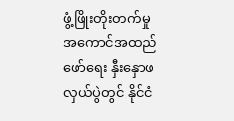ဖွံ့ဖြိုးတိုးတက်မှု အကောင်အထည်ဖော်ရေး နှီးနှောဖလှယ်ပွဲတွင် နိုင်ငံ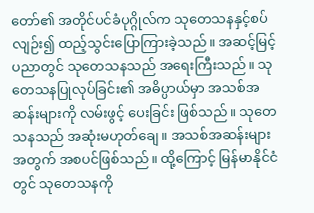တော်၏ အတိုင်ပင်ခံပုဂ္ဂိုလ်က သုတေသနနှင့်စပ်လျဉ်း၍ ထည့်သွင်းပြောကြားခဲ့သည်။ အဆင့်မြင့်ပညာတွင် သုတေသနသည် အရေးကြီးသည်။ သုတေသနပြုလုပ်ခြင်း၏ အဓိပ္ပာယ်မှာ အသစ်အဆန်းများကို လမ်းဖွင့် ပေးခြင်း ဖြစ်သည်။ သုတေသနသည် အဆုံးမဟုတ်ချေ။ အသစ်အဆန်းများအတွက် အစပင်ဖြစ်သည်။ ထို့ကြောင့် မြန်မာနိုင်ငံတွင် သုတေသနကို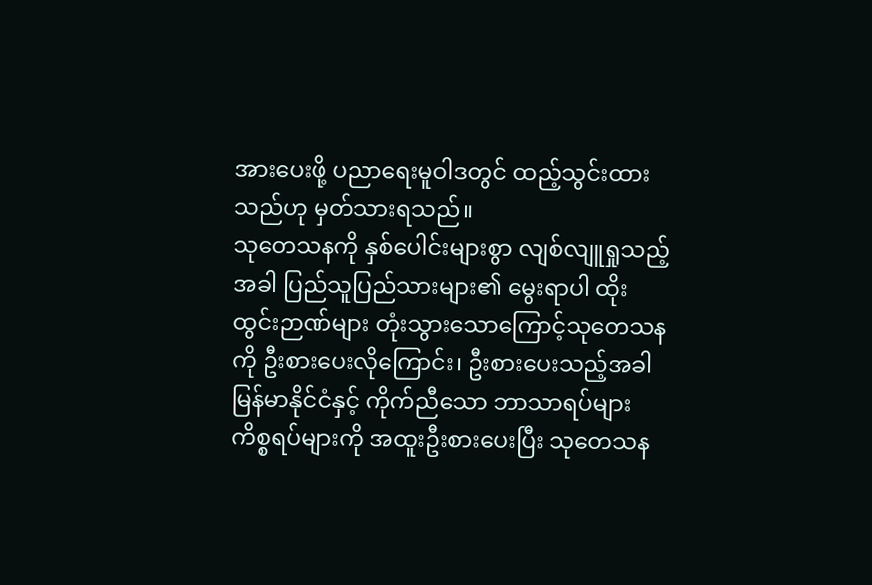အားပေးဖို့ ပညာရေးမူဝါဒတွင် ထည့်သွင်းထားသည်ဟု မှတ်သားရသည်။
သုတေသနကို နှစ်ပေါင်းများစွာ လျစ်လျူရှုသည့်အခါ ပြည်သူပြည်သားများ၏ မွေးရာပါ ထိုးထွင်းဉာဏ်များ တုံးသွားသောကြောင့်သုတေသနကို ဦးစားပေးလိုကြောင်း၊ ဦးစားပေးသည့်အခါ မြန်မာနိုင်ငံနှင့် ကိုက်ညီသော ဘာသာရပ်များ ကိစ္စရပ်များကို အထူးဦးစားပေးပြီး သုတေသန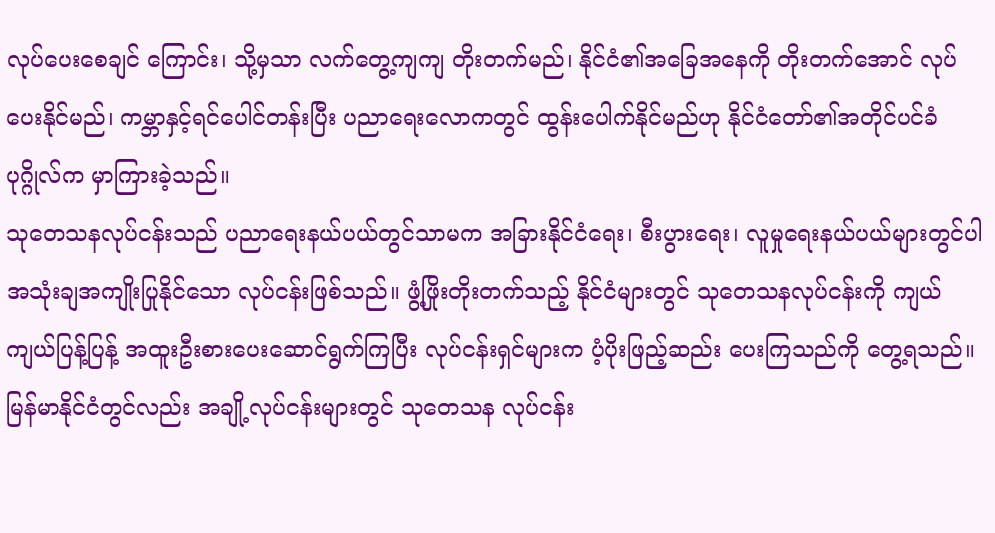လုပ်ပေးစေချင် ကြောင်း၊ သို့မှသာ လက်တွေ့ကျကျ တိုးတက်မည်၊ နိုင်ငံ၏အခြေအနေကို တိုးတက်အောင် လုပ်ပေးနိုင်မည်၊ ကမ္ဘာနှင့်ရင်ပေါင်တန်းပြီး ပညာရေးလောကတွင် ထွန်းပေါက်နိုင်မည်ဟု နိုင်ငံတော်၏အတိုင်ပင်ခံပုဂ္ဂိုလ်က မှာကြားခဲ့သည်။
သုတေသနလုပ်ငန်းသည် ပညာရေးနယ်ပယ်တွင်သာမက အခြားနိုင်ငံရေး၊ စီးပွားရေး၊ လူမှုရေးနယ်ပယ်များတွင်ပါ အသုံးချအကျိုးပြုနိုင်သော လုပ်ငန်းဖြစ်သည်။ ဖွံ့ဖြိုးတိုးတက်သည့် နိုင်ငံများတွင် သုတေသနလုပ်ငန်းကို ကျယ်ကျယ်ပြန့်ပြန့် အထူးဦးစားပေးဆောင်ရွက်ကြပြီး လုပ်ငန်းရှင်များက ပံ့ပိုးဖြည့်ဆည်း ပေးကြသည်ကို တွေ့ရသည်။ မြန်မာနိုင်ငံတွင်လည်း အချို့လုပ်ငန်းများတွင် သုတေသန လုပ်ငန်း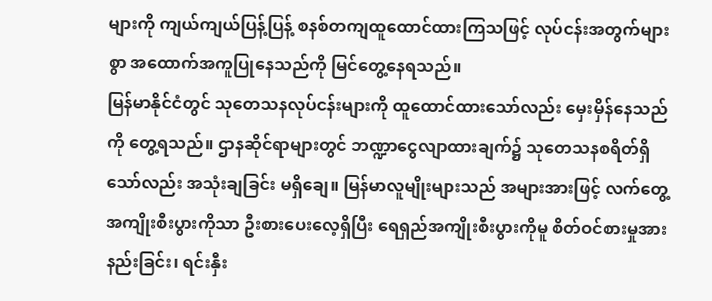များကို ကျယ်ကျယ်ပြန့်ပြန့် စနစ်တကျထူထောင်ထားကြသဖြင့် လုပ်ငန်းအတွက်များစွာ အထောက်အကူပြုနေသည်ကို မြင်တွေ့နေရသည်။
မြန်မာနိုင်ငံတွင် သုတေသနလုပ်ငန်းများကို ထူထောင်ထားသော်လည်း မှေးမှိန်နေသည်ကို တွေ့ရသည်။ ဌာနဆိုင်ရာများတွင် ဘဏ္ဍာငွေလျာထားချက်၌ သုတေသနစရိတ်ရှိသော်လည်း အသုံးချခြင်း မရှိချေ။ မြန်မာလူမျိုးများသည် အများအားဖြင့် လက်တွေ့အကျိုးစီးပွားကိုသာ ဦးစားပေးလေ့ရှိပြီး ရေရှည်အကျိုးစီးပွားကိုမူ စိတ်ဝင်စားမှုအားနည်းခြင်း၊ ရင်းနှီး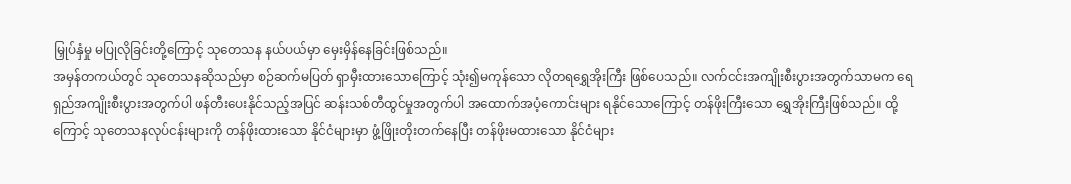မြှုပ်နှံမှု မပြုလိုခြင်းတို့ကြောင့် သုတေသန နယ်ပယ်မှာ မှေးမှိန်နေခြင်းဖြစ်သည်။
အမှန်တကယ်တွင် သုတေသနဆိုသည်မှာ စဉ်ဆက်မပြတ် ရှာမှီးထားသောကြောင့် သုံး၍မကုန်သော လိုတရရွှေအိုးကြီး ဖြစ်ပေသည်။ လက်ငင်းအကျိုးစီးပွားအတွက်သာမက ရေရှည်အကျိုးစီးပွားအတွက်ပါ ဖန်တီးပေးနိုင်သည့်အပြင် ဆန်းသစ်တီထွင်မှုအတွက်ပါ အထောက်အပံ့ကောင်းများ ရနိုင်သောကြောင့် တန်ဖိုးကြီးသော ရွှေအိုးကြီးဖြစ်သည်။ ထို့ကြောင့် သုတေသနလုပ်ငန်းများကို တန်ဖိုးထားသော နိုင်ငံများမှာ ဖွံ့ဖြိုးတိုးတက်နေပြီး တန်ဖိုးမထားသော နိုင်ငံများ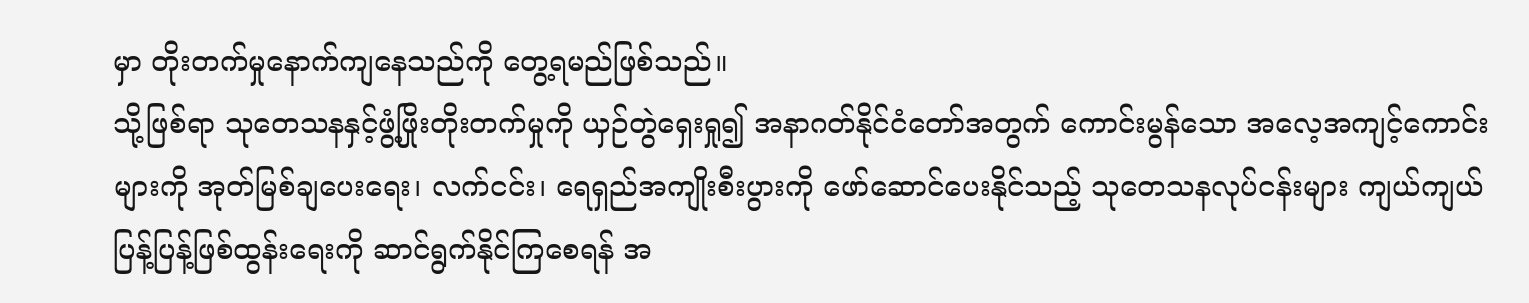မှာ တိုးတက်မှုနောက်ကျနေသည်ကို တွေ့ရမည်ဖြစ်သည်။
သို့ဖြစ်ရာ သုတေသနနှင့်ဖွံ့ဖြိုးတိုးတက်မှုကို ယှဉ်တွဲရှေးရှု၍ အနာဂတ်နိုင်ငံတော်အတွက် ကောင်းမွန်သော အလေ့အကျင့်ကောင်းများကို အုတ်မြစ်ချပေးရေး၊ လက်ငင်း၊ ရေရှည်အကျိုးစီးပွားကို ဖော်ဆောင်ပေးနိုင်သည့် သုတေသနလုပ်ငန်းများ ကျယ်ကျယ်ပြန့်ပြန့်ဖြစ်ထွန်းရေးကို ဆာင်ရွက်နိုင်ကြစေရန် အ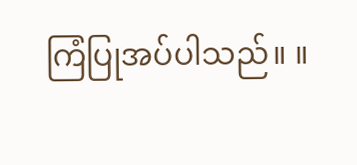ကြံပြုအပ်ပါသည်။ ။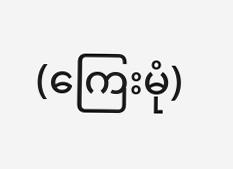(ကြေးမုံ)